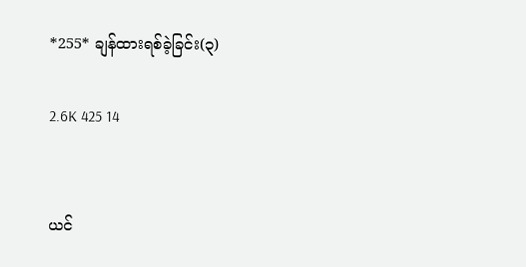*255* ချန်ထားရစ်ခဲ့ခြင်း(၃)

2.6K 425 14


ယင်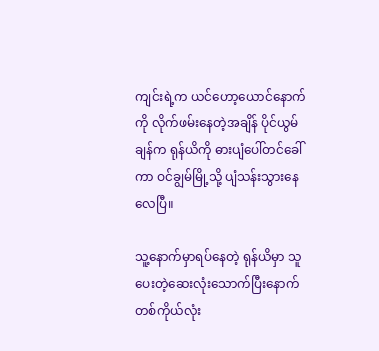ကျင်းရဲ့က ယင်ဟော့ယောင်နောက်ကို လိုက်ဖမ်းနေတဲ့အချိန် ပိုင်ယွမ်ချန်က ရုန်ယိကို ဓားပျံပေါ်တင်ခေါ်ကာ ဝင်ချွမ်မြို့သို့ ပျံသန်းသွားနေလေပြီ။

သူ့နောက်မှာရပ်နေတဲ့ ရုန်ယိမှာ သူပေးတဲ့ဆေးလုံးသောက်ပြီးနောက် တစ်ကိုယ်လုံး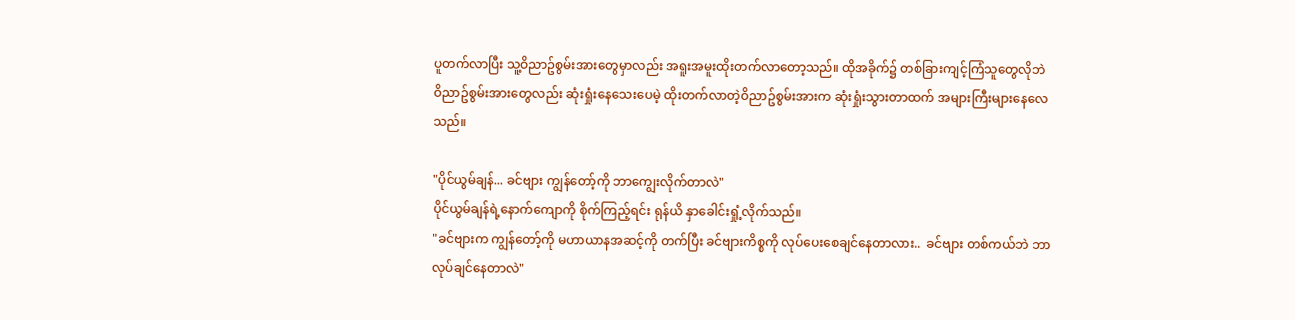ပူတက်လာပြီး သူ့ဝိညာဥ်စွမ်းအားတွေမှာလည်း အရူးအမူးထိုးတက်လာတော့သည်။ ထိုအခိုက်၌ တစ်ခြားကျင့်ကြံသူတွေလိုဘဲ ဝိညာဥ်စွမ်းအားတွေလည်း ဆုံးရှုံးနေသေးပေမဲ့ ထိုးတက်လာတဲ့ဝိညာဥ်စွမ်းအားက ဆုံးရှုံးသွားတာထက် အများကြီးများနေလေသည်။

"ပိုင်ယွမ်ချန်... ခင်ဗျား ကျွန်တော့်ကို ဘာကျွေးလိုက်တာလဲ"
ပိုင်ယွမ်ချန်ရဲ့နောက်ကျောကို စိုက်ကြည့်ရင်း ရုန်ယိ နှာခေါင်းရှုံ့လိုက်သည်။
"ခင်ဗျားက ကျွန်တော့်ကို မဟာယာနအဆင့်ကို တက်ပြီး ခင်ဗျားကိစ္စကို လုပ်ပေးစေချင်နေတာလား..  ခင်ဗျား တစ်ကယ်ဘဲ ဘာလုပ်ချင်နေတာလဲ"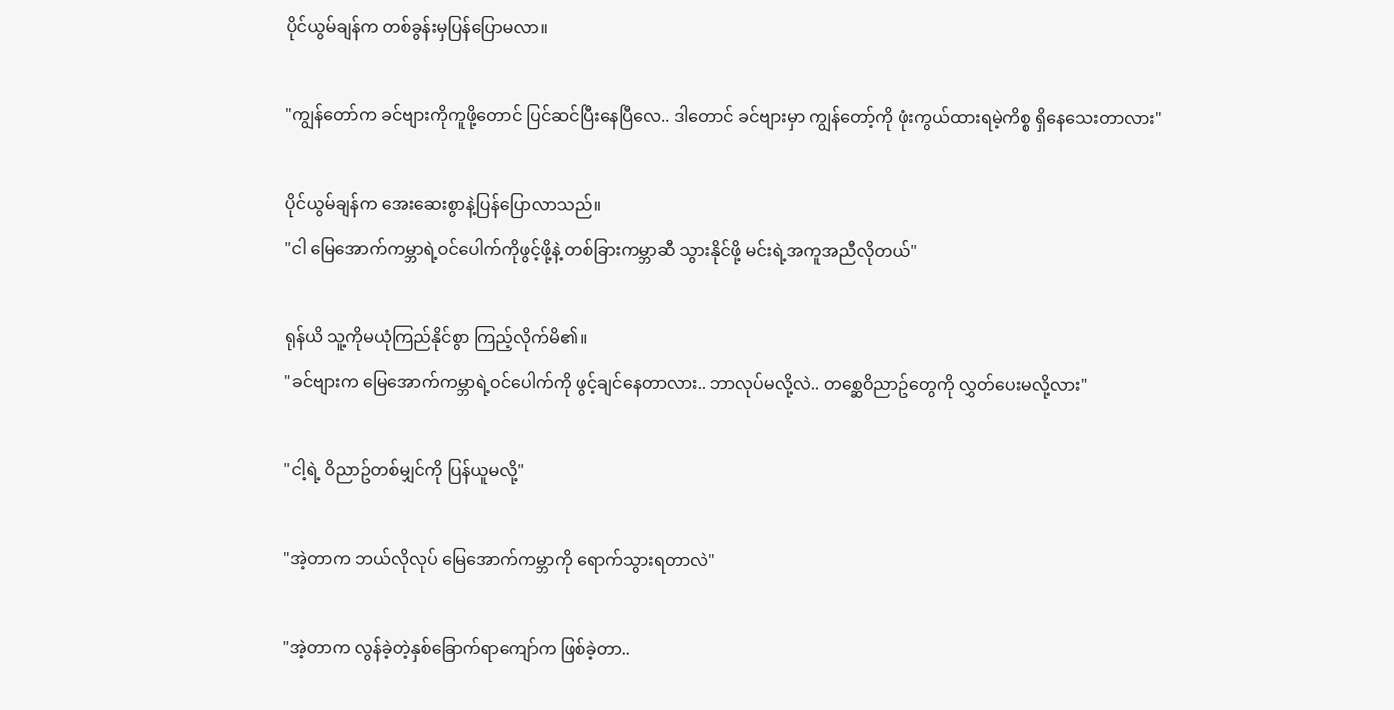ပိုင်ယွမ်ချန်က တစ်ခွန်းမှပြန်ပြောမလာ။

"ကျွန်တော်က ခင်ဗျားကိုကူဖို့တောင် ပြင်ဆင်ပြီးနေပြီလေ.. ဒါတောင် ခင်ဗျားမှာ ကျွန်တော့်ကို ဖုံးကွယ်ထားရမဲ့ကိစ္စ ရှိနေသေးတာလား"

ပိုင်ယွမ်ချန်က အေးဆေးစွာနဲ့ပြန်ပြောလာသည်။
"ငါ မြေအောက်ကမ္ဘာရဲ့ဝင်ပေါက်ကိုဖွင့်ဖို့နဲ့ တစ်ခြားကမ္ဘာဆီ သွားနိုင်ဖို့ မင်းရဲ့အကူအညီလိုတယ်"

ရုန်ယိ သူ့ကိုမယုံကြည်နိုင်စွာ ကြည့်လိုက်မိ၏။
"ခင်ဗျားက မြေအောက်ကမ္ဘာရဲ့ဝင်ပေါက်ကို ဖွင့်ချင်နေတာလား.. ဘာလုပ်မလို့လဲ.. တစ္ဆေဝိညာဥ်တွေကို လွှတ်ပေးမလို့လား"

"ငါ့ရဲ့ ဝိညာဥ်တစ်မျှင်ကို ပြန်ယူမလို့"

"အဲ့တာက ဘယ်လိုလုပ် မြေအောက်ကမ္ဘာကို ရောက်သွားရတာလဲ"

"အဲ့တာက လွန်ခဲ့တဲ့နှစ်ခြောက်ရာကျော်က ဖြစ်ခဲ့တာ..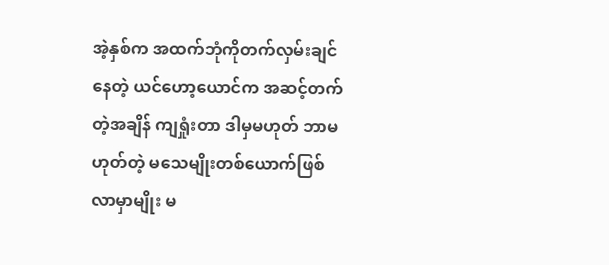အဲ့နှစ်က အထက်ဘုံကိုတက်လှမ်းချင်နေတဲ့ ယင်ဟော့ယောင်က အဆင့်တက်တဲ့အချိန် ကျရှုံးတာ ဒါမှမဟုတ် ဘာမဟုတ်တဲ့ မသေမျိုးတစ်ယောက်ဖြစ်လာမှာမျိုး မ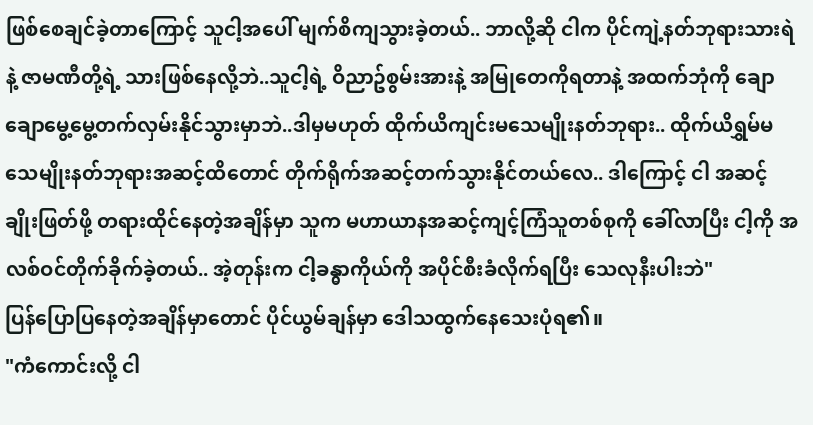ဖြစ်စေချင်ခဲ့တာကြောင့် သူငါ့အပေါ် မျက်စိကျသွားခဲ့တယ်.. ဘာလို့ဆို ငါက ပိုင်ကျဲ့နတ်ဘုရားသားရဲနဲ့ ဇာမဏီတို့ရဲ့ သားဖြစ်နေလို့ဘဲ..သူငါ့ရဲ့ ဝိညာဥ်စွမ်းအားနဲ့ အမြုတေကိုရတာနဲ့ အထက်ဘုံကို ချောချောမွေ့မွေ့တက်လှမ်းနိုင်သွားမှာဘဲ..ဒါမှမဟုတ် ထိုက်ယိကျင်းမသေမျိုးနတ်ဘုရား.. ထိုက်ယိရွှမ်မသေမျိုးနတ်ဘုရားအဆင့်ထိတောင် တိုက်ရိုက်အဆင့်တက်သွားနိုင်တယ်လေ.. ဒါကြောင့် ငါ အဆင့်ချိုးဖြတ်ဖို့ တရားထိုင်နေတဲ့အချိန်မှာ သူက မဟာယာနအဆင့်ကျင့်ကြံသူတစ်စုကို ခေါ်လာပြီး ငါ့ကို အလစ်ဝင်တိုက်ခိုက်ခဲ့တယ်.. အဲ့တုန်းက ငါ့ခန္ဓာကိုယ်ကို အပိုင်စီးခံလိုက်ရပြီး သေလုနီးပါးဘဲ"
ပြန်ပြောပြနေတဲ့အချိန်မှာတောင် ပိုင်ယွမ်ချန်မှာ ဒေါသထွက်နေသေးပုံရ၏။
"ကံကောင်းလို့ ငါ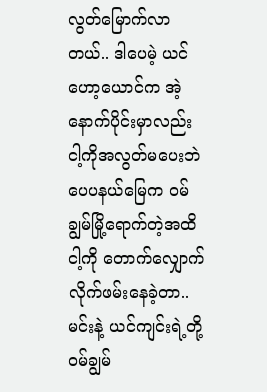လွတ်မြောက်လာတယ်.. ဒါပေမဲ့ ယင်ဟော့ယောင်က အဲ့နောက်ပိုင်းမှာလည်း ငါ့ကိုအလွတ်မပေးဘဲ ပေပနယ်မြေက ဝမ်ချွမ်မြို့ရောက်တဲ့အထိ ငါ့ကို တောက်လျှောက်လိုက်ဖမ်းနေခဲ့တာ..မင်းနဲ့ ယင်ကျင်းရဲ့တို့ ဝမ်ချွမ်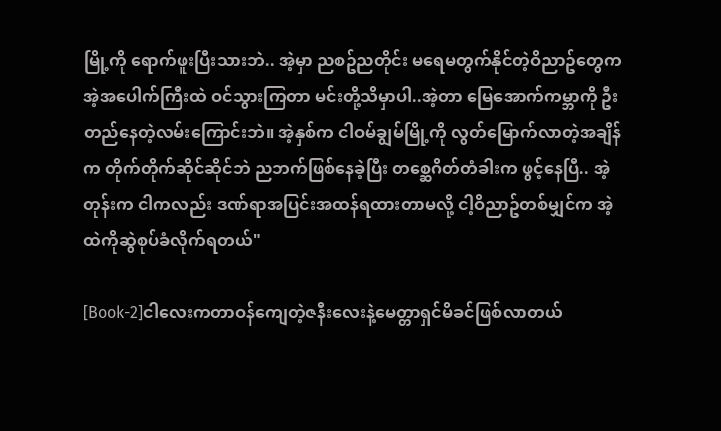မြို့ကို ရောက်ဖူးပြီးသားဘဲ.. အဲ့မှာ ညစဥ်ညတိုင်း မရေမတွက်နိုင်တဲ့ဝိညာဥ်တွေက အဲ့အပေါက်ကြီးထဲ ဝင်သွားကြတာ မင်းတို့သိမှာပါ..အဲ့တာ မြေအောက်ကမ္ဘာကို ဦးတည်နေတဲ့လမ်းကြောင်းဘဲ။ အဲ့နှစ်က ငါဝမ်ချွမ်မြို့ကို လွတ်မြောက်လာတဲ့အချိန်က တိုက်တိုက်ဆိုင်ဆိုင်ဘဲ ညဘက်ဖြစ်နေခဲ့ပြီး တစ္ဆေဂိတ်တံခါးက ဖွင့်နေပြီ.. အဲ့တုန်းက ငါကလည်း ဒဏ်ရာအပြင်းအထန်ရထားတာမလို့ ငါ့ဝိညာဥ်တစ်မျှင်က အဲ့ထဲကိုဆွဲစုပ်ခံလိုက်ရတယ်"

[Book-2]ငါလေးကတာဝန်ကျေတဲ့ဇနီးလေးနဲ့မေတ္တာရှင်မိခင်ဖြစ်လာတယ်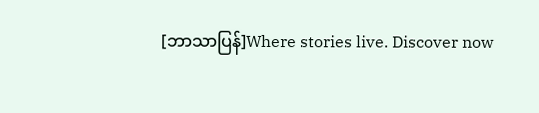[ဘာသာပြန်]Where stories live. Discover now